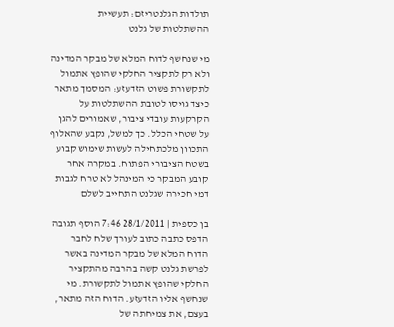תולדות הגלנטריזם: תעשיית ההשתלטות של גלנט

מי שנחשף לדוח המלא של מבקר המדינה ולא רק לתקציר החלקי שהופץ אתמול לתקשורת פשוט הזדעזע: המסמך מתאר כיצד גויסו לטובת ההשתלטות על הקרקעות עובדי ציבור, שאמורים להגן על שטחי הכלל. כך למשל, נקבע שהאלוף התכוון מלכתחילה לעשות שימוש קבוע בשטח הציבורי הפתוח. במקרה אחר קובע המבקר כי המינהל לא טרח לגבות דמי חכירה שגלנט התחייב לשלם

בן כספית | 28/1/2011 7:46 הוסף תגובה הדפס כתבה כתוב לעורך שלח לחבר
הדוח המלא של מבקר המדינה באשר לפרשת גלנט קשה בהרבה מהתקציר החלקי שהופץ אתמול לתקשורת. מי שנחשף אליו הזדעזע. הדוח הזה מתאר, בעצם, את צמיחתה של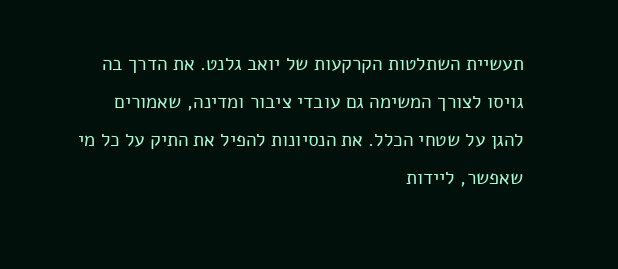תעשיית השתלטות הקרקעות של יואב גלנט. את הדרך בה גויסו לצורך המשימה גם עובדי ציבור ומדינה, שאמורים להגן על שטחי הכלל. את הנסיונות להפיל את התיק על כל מי שאפשר, ליידות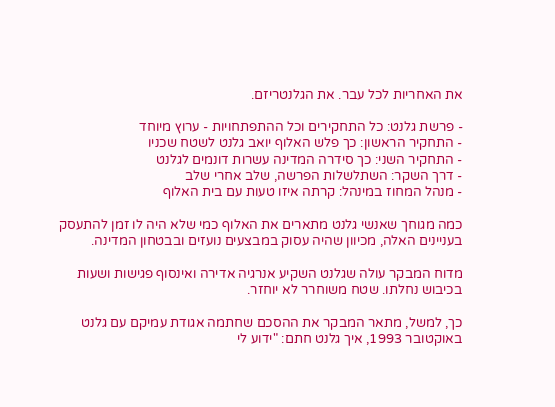את האחריות לכל עבר. את הגלנטריזם.

- פרשת גלנט: כל התחקירים וכל ההתפתחויות - ערוץ מיוחד
- התחקיר הראשון: כך פלש האלוף יואב גלנט לשטח שכניו
- התחקיר השני: כך סידרה המדינה עשרות דונמים לגלנט
- דרך השקר: השתלשלות הפרשה, שלב אחרי שלב
- מנהל המחוז במינהל: קרתה איזו טעות עם בית האלוף

כמה מגוחך שאנשי גלנט מתארים את האלוף כמי שלא היה לו זמן להתעסק בעניינים האלה, מכיוון שהיה עסוק במבצעים נועזים ובבטחון המדינה.

מדוח המבקר עולה שגלנט השקיע אנרגיה אדירה ואינסוף פגישות ושעות בכיבוש נחלתו. שטח משוחרר לא יוחזר.

כך, למשל, מתאר המבקר את ההסכם שחתמה אגודת עמיקם עם גלנט באוקטובר 1993, איך גלנט חתם: "ידוע לי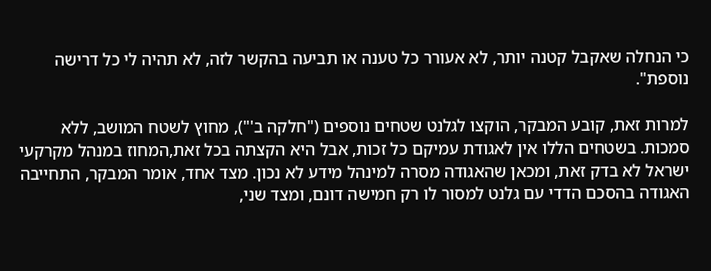כי הנחלה שאקבל קטנה יותר, לא אעורר כל טענה או תביעה בהקשר לזה, לא תהיה לי כל דרישה נוספת".

למרות זאת, קובע המבקר, הוקצו לגלנט שטחים נוספים ("חלקה ב'"), מחוץ לשטח המושב, ללא סמכות. בשטחים הללו אין לאגודת עמיקם כל זכות, אבל היא הקצתה בכל זאת,המחוז במנהל מקרקעי ישראל לא בדק זאת, ומכאן שהאגודה מסרה למינהל מידע לא נכון. מצד אחד, אומר המבקר, התחייבה האגודה בהסכם הדדי עם גלנט למסור לו רק חמישה דונם, ומצד שני,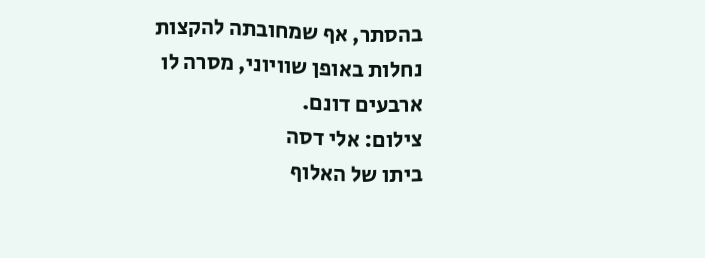בהסתר, אף שמחובתה להקצות נחלות באופן שוויוני, מסרה לו ארבעים דונם.
צילום: אלי דסה
ביתו של האלוף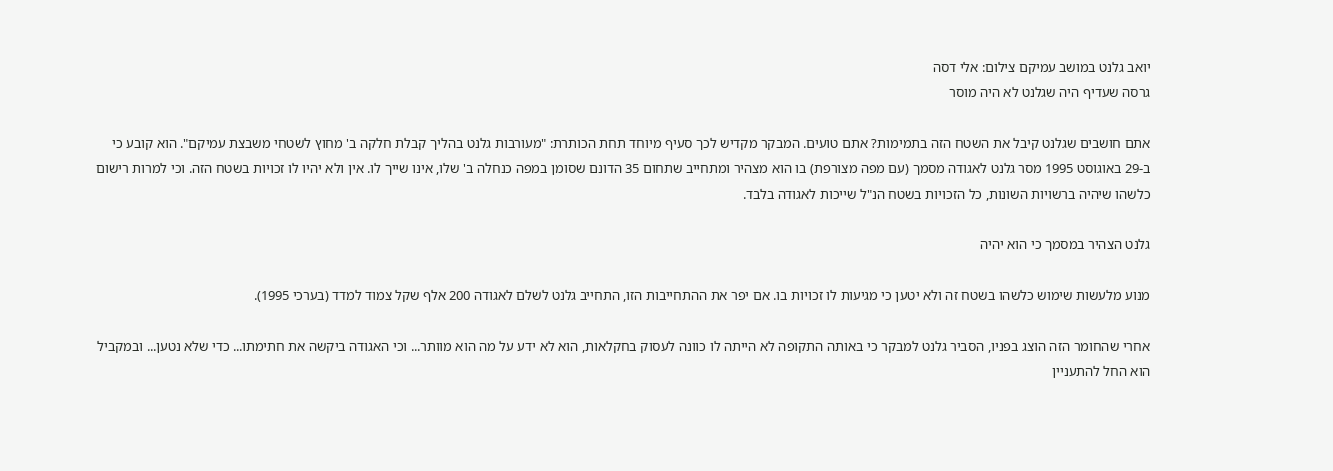יואב גלנט במושב עמיקם צילום: אלי דסה
גרסה שעדיף היה שגלנט לא היה מוסר

אתם חושבים שגלנט קיבל את השטח הזה בתמימות? אתם טועים. המבקר מקדיש לכך סעיף מיוחד תחת הכותרת: "מעורבות גלנט בהליך קבלת חלקה ב' מחוץ לשטחי משבצת עמיקם". הוא קובע כי ב-29 באוגוסט 1995 מסר גלנט לאגודה מסמך (עם מפה מצורפת) בו הוא מצהיר ומתחייב שתחום 35 הדונם שסומן במפה כנחלה ב' שלו, אינו שייך לו. אין ולא יהיו לו זכויות בשטח הזה. וכי למרות רישום כלשהו שיהיה ברשויות השונות, כל הזכויות בשטח הנ"ל שייכות לאגודה בלבד.

גלנט הצהיר במסמך כי הוא יהיה

מנוע מלעשות שימוש כלשהו בשטח זה ולא יטען כי מגיעות לו זכויות בו. אם יפר את ההתחייבות הזו, התחייב גלנט לשלם לאגודה 200 אלף שקל צמוד למדד (בערכי 1995).

אחרי שהחומר הזה הוצג בפניו, הסביר גלנט למבקר כי באותה התקופה לא הייתה לו כוונה לעסוק בחקלאות, הוא לא ידע על מה הוא מוותר... וכי האגודה ביקשה את חתימתו... כדי שלא נטען... ובמקביל הוא החל להתעניין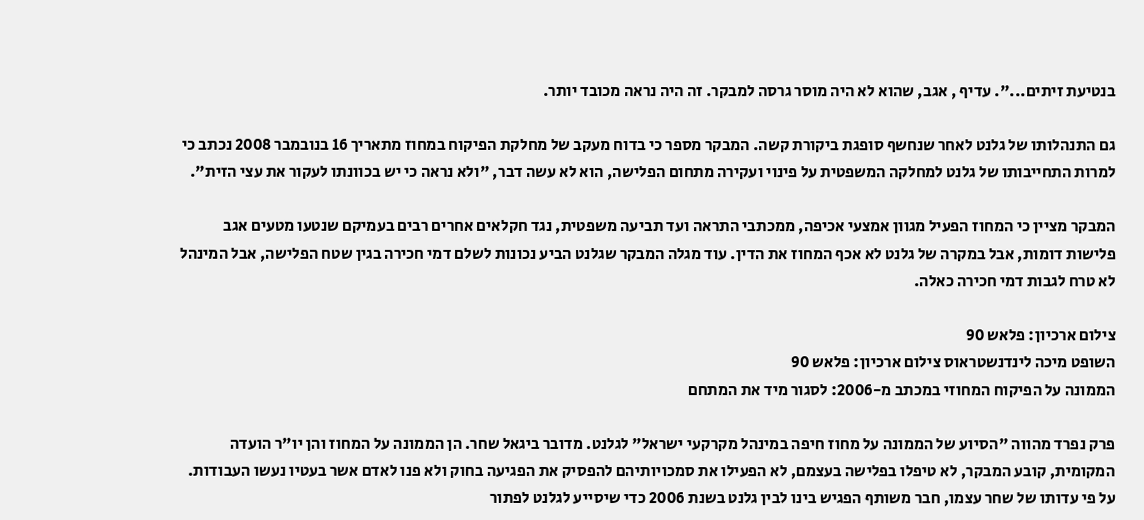בנטיעת זיתים...". עדיף , אגב, שהוא לא היה מוסר גרסה למבקר. זה היה נראה מכובד יותר.

גם התנהלותו של גלנט לאחר שנחשף סופגת ביקורת קשה. המבקר מספר כי בדוח מעקב של מחלקת הפיקוח במחוז מתאריך 16 בנובמבר 2008 נכתב כי למרות התחייבותו של גלנט למחלקה המשפטית על פינוי ועקירה מתחום הפלישה, הוא לא עשה דבר, "ולא נראה כי יש בכוונתו לעקור את עצי הזית".

המבקר מציין כי המחוז הפעיל מגוון אמצעי אכיפה, ממכתבי התראה ועד תביעה משפטית, נגד חקלאים אחרים רבים בעמיקם שנטעו מטעים אגב פלישות דומות, אבל במקרה של גלנט לא אכף המחוז את הדין. עוד מגלה המבקר שגלנט הביע נכונות לשלם דמי חכירה בגין שטח הפלישה, אבל המינהל לא טרח לגבות דמי חכירה כאלה.

צילום ארכיון: פלאש 90
השופט מיכה לינדנשטראוס צילום ארכיון: פלאש 90
הממונה על הפיקוח המחוזי במכתב מ-2006: לסגור מיד את המתחם

פרק נפרד מהווה "הסיוע של הממונה על מחוז חיפה במינהל מקרקעי ישראל" לגלנט. מדובר ביגאל שחר. הן הממונה על המחוז והן יו"ר הועדה המקומית, קובע המבקר, לא טיפלו בפלישה בעצמם, לא הפעילו את סמכויותיהם להפסיק את הפגיעה בחוק ולא פנו לאדם אשר בעטיו נעשו העבודות. על פי עדותו של שחר עצמו, חבר משותף הפגיש בינו לבין גלנט בשנת 2006 כדי שיסייע לגלנט לפתור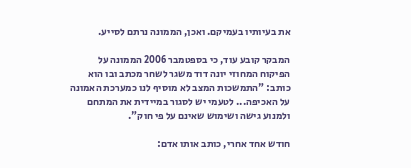את בעיותיו בעמיקם. ואכן, הממונה נרתם לסייע.

המבקר קובע עוד, כי בספטמבר 2006 הממונה על הפיקוח המחוזי יונה דוד משגר לשחר מכתב ובו הוא כותב: "התמשכות המצב לא מוסיף לנו כמערכת האמונה על האכיפה... לטעמי יש לסגור במיידית את המתחם ולמנוע גישה ושימוש שאינם על פי חוק".

חודש אחד אחרי, כותב אותו אדם: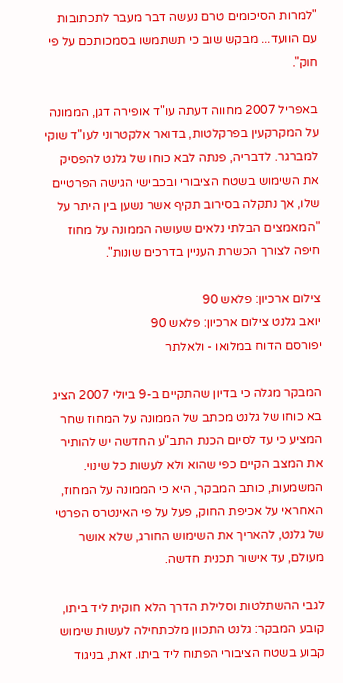"למרות הסיכומים טרם נעשה דבר מעבר לתכתובות עם הוועד... מבקש שוב כי תשתמשו בסמכותכם על פי חוק".

באפריל 2007 מחווה דעתה עו"ד אופירה דגן, הממונה על המקרקעין בפרקלטות, בדואר אלקטרוני לעו"ד שוקי למברגר. לדבריה, פנתה לבא כוחו של גלנט להפסיק את השימוש בשטח הציבורי ובכבישי הגישה הפרטיים שלו, אך נתקלה בסירוב תקיף אשר נשען בין היתר על "המאמצים הבלתי נלאים שעושה הממונה על מחוז חיפה לצורך הכשרת העניין בדרכים שונות".

צילום ארכיון: פלאש 90
יואב גלנט צילום ארכיון: פלאש 90
יפורסם הדוח במלואו - ולאלתר

המבקר מגלה כי בדיון שהתקיים ב-9 ביולי 2007 הציג בא כוחו של גלנט מכתב של הממונה על המחוז שחר המציע כי עד לסיום הכנת התב"ע החדשה יש להותיר את המצב הקיים כפי שהוא ולא לעשות כל שינוי. המשמעות, כותב המבקר, היא כי הממונה על המחוז, האחראי על אכיפת החוק, פעל על פי האינטרס הפרטי של גלנט, להאריך את השימוש החורג, שלא אושר מעולם, עד אישור תכנית חדשה.

לגבי ההשתלטות וסלילת הדרך הלא חוקית ליד ביתו, קובע המבקר: גלנט התכוון מלכתחילה לעשות שימוש קבוע בשטח הציבורי הפתוח ליד ביתו. זאת, בניגוד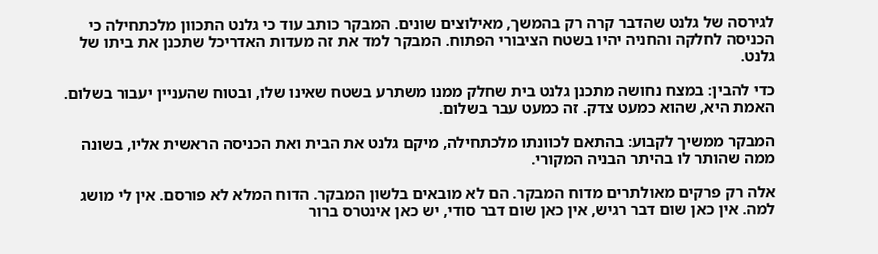לגירסה של גלנט שהדבר קרה רק בהמשך, מאילוצים שונים. המבקר כותב עוד כי גלנט התכוון מלכתחילה כי הכניסה לחלקה והחניה יהיו בשטח הציבורי הפתוח. המבקר למד את זה מעדות האדריכל שתכנן את ביתו של גלנט.

כדי להבין: במצח נחושה מתכנן גלנט בית שחלק ממנו משתרע בשטח שאינו שלו, ובטוח שהעניין יעבור בשלום. האמת היא, שהוא כמעט צדק. זה כמעט עבר בשלום.

המבקר ממשיך לקבוע: בהתאם לכוונתו מלכתחילה, מיקם גלנט את הבית ואת הכניסה הראשית אליו, בשונה ממה שהותר לו בהיתר הבניה המקורי.

אלה רק פרקים מאולתרים מדוח המבקר. הם לא מובאים בלשון המבקר. הדוח המלא לא פורסם. אין לי מושג למה. אין כאן שום דבר רגיש, אין כאן שום דבר סודי, יש כאן אינטרס ברור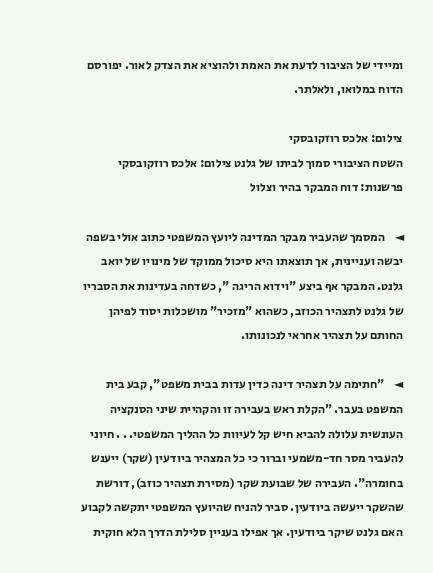ומיידי של הציבור לדעת את האמת ולהוציא את הצדק לאור. יפורסם הדוח במלואו, ולאלתר.

צילום: אלכס רוזקובסקי
השטח הציבורי סמוך לביתו של גלנט צילום: אלכס רוזקובסקי
פרשנות: דוח המבקר בהיר וצלול

◄    המסמך שהעביר מבקר המדינה ליועץ המשפטי כתוב אולי בשפה יבשה ועניינית, אך תוצאתו היא סיכול ממוקד של מינויו של יואב גלנט. המבקר אף ביצע "וידוא הריגה ", כשדחה בעדינות את הסבריו של גלנט לתצהיר הכוזב, כשהוא "מזכיר" מושכלות יסוד לפיהן החותם על תצהיר אחראי לנכונותו.

◄    "חתימה על תצהיר דינה כדין עדות בבית משפט", קבע בית המשפט בעבר. "הקלת ראש בעבירה זו והקהיית שיני הסנקציה העונשית עלולה להביא חיש קל לעיוות כל ההליך המשפטי. . . חיוני להעביר מסר חד-משמעי וברור כי כל המצהיר ביודעין (שקר) ייענש בחומרה". העבירה של שבועת שקר (מסירת תצהיר כוזב), דורשת שהשקר ייעשה ביודעין. סביר להניח שהיועץ המשפטי יתקשה לקבוע האם גלנט שיקר ביודעין. אך אפילו בעניין סלילת הדרך הלא חוקית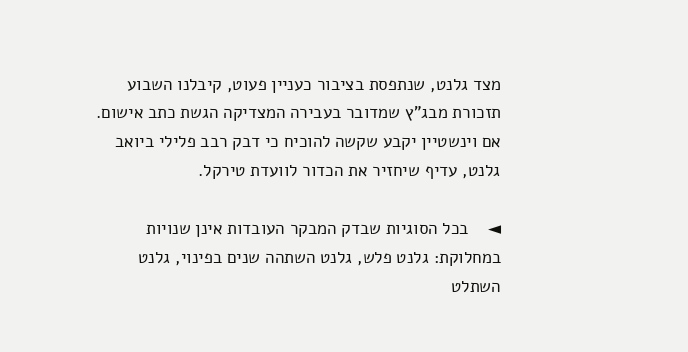מצד גלנט, שנתפסת בציבור כעניין פעוט, קיבלנו השבוע תזכורת מבג"ץ שמדובר בעבירה המצדיקה הגשת כתב אישום. אם וינשטיין יקבע שקשה להוכיח כי דבק רבב פלילי ביואב גלנט, עדיף שיחזיר את הכדור לוועדת טירקל.

◄    בכל הסוגיות שבדק המבקר העובדות אינן שנויות במחלוקת: גלנט פלש, גלנט השתהה שנים בפינוי, גלנט השתלט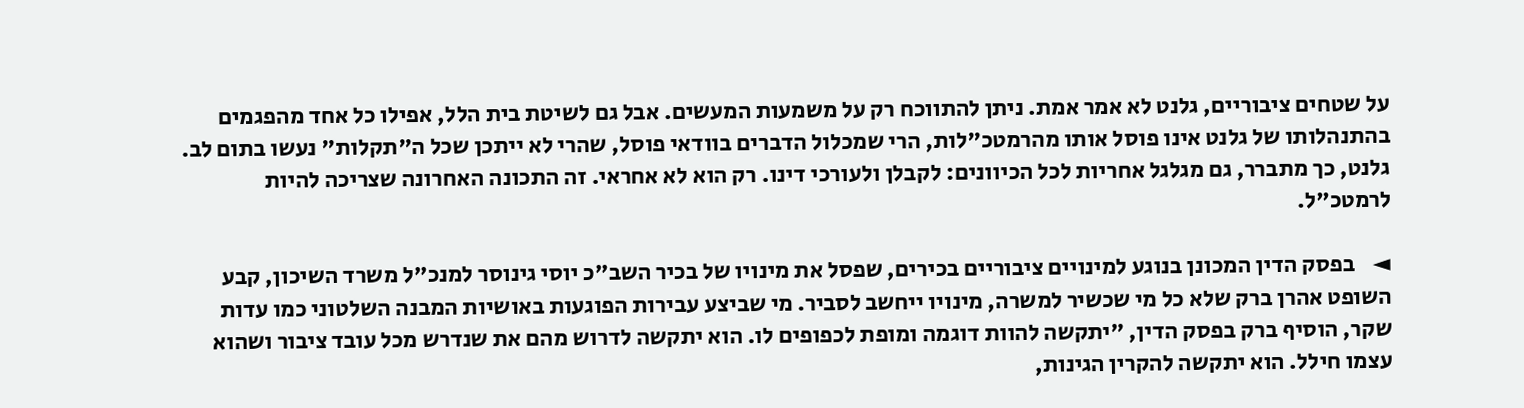על שטחים ציבוריים, גלנט לא אמר אמת. ניתן להתווכח רק על משמעות המעשים. אבל גם לשיטת בית הלל, אפילו כל אחד מהפגמים בהתנהלותו של גלנט אינו פוסל אותו מהרמטכ"לות, הרי שמכלול הדברים בוודאי פוסל, שהרי לא ייתכן שכל ה"תקלות" נעשו בתום לב. גלנט, כך מתברר, גם מגלגל אחריות לכל הכיוונים: לקבלן ולעורכי דינו. רק הוא לא אחראי. זה התכונה האחרונה שצריכה להיות לרמטכ"ל.

◄    בפסק הדין המכונן בנוגע למינויים ציבוריים בכירים, שפסל את מינויו של בכיר השב"כ יוסי גינוסר למנכ"ל משרד השיכון, קבע השופט אהרן ברק שלא כל מי שכשיר למשרה, מינויו ייחשב לסביר. מי שביצע עבירות הפוגעות באושיות המבנה השלטוני כמו עדות שקר, הוסיף ברק בפסק הדין, "יתקשה להוות דוגמה ומופת לכפופים לו. הוא יתקשה לדרוש מהם את שנדרש מכל עובד ציבור ושהוא עצמו חילל. הוא יתקשה להקרין הגינות,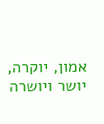אמון, יוקרה, יושר ויושרה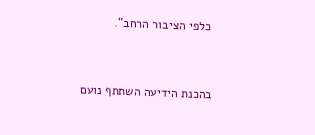כלפי הציבור הרחב".


בהכנת הידיעה השתתף נועם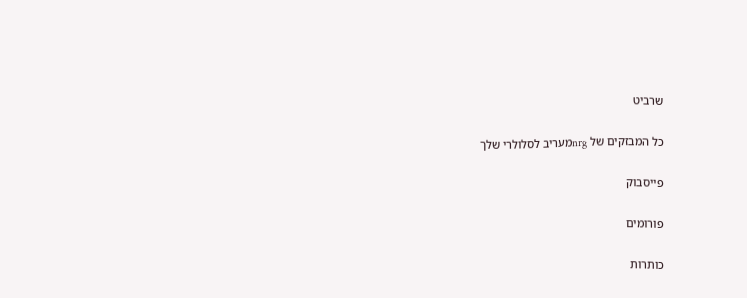שרביט

כל המבזקים של nrgמעריב לסלולרי שלך

פייסבוק

פורומים

כותרות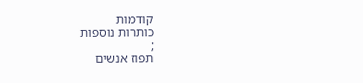קודמות
כותרות נוספות
;
תפוז אנשים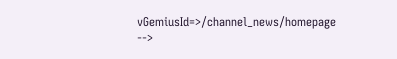vGemiusId=>/channel_news/homepage -->